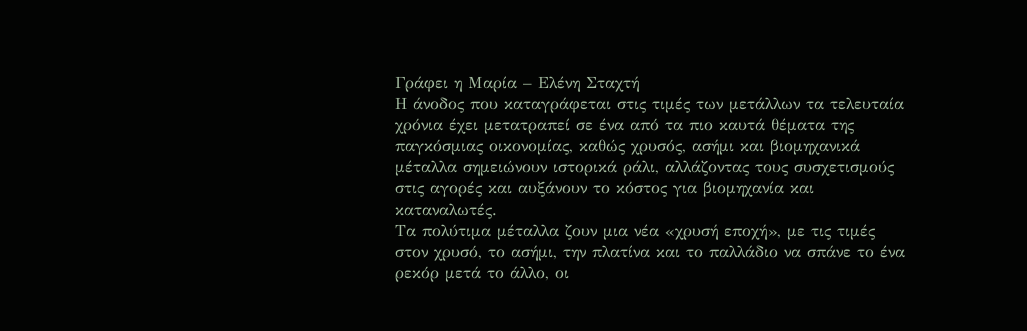Γράφει η Μαρία – Ελένη Σταχτή
Η άνοδος που καταγράφεται στις τιμές των μετάλλων τα τελευταία χρόνια έχει μετατραπεί σε ένα από τα πιο καυτά θέματα της παγκόσμιας οικονομίας, καθώς χρυσός, ασήμι και βιομηχανικά μέταλλα σημειώνουν ιστορικά ράλι, αλλάζοντας τους συσχετισμούς στις αγορές και αυξάνουν το κόστος για βιομηχανία και καταναλωτές.
Τα πολύτιμα μέταλλα ζουν μια νέα «χρυσή εποχή», με τις τιμές στον χρυσό, το ασήμι, την πλατίνα και το παλλάδιο να σπάνε το ένα ρεκόρ μετά το άλλο, οι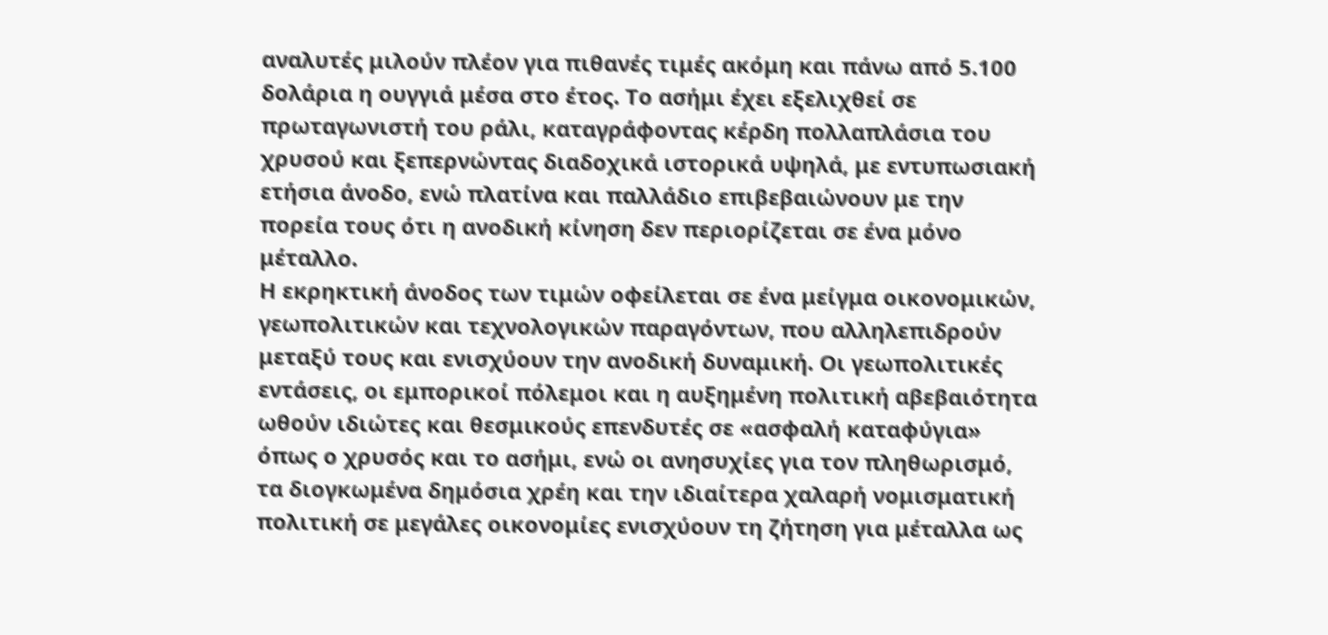αναλυτές μιλούν πλέον για πιθανές τιμές ακόμη και πάνω από 5.100 δολάρια η ουγγιά μέσα στο έτος. Το ασήμι έχει εξελιχθεί σε πρωταγωνιστή του ράλι, καταγράφοντας κέρδη πολλαπλάσια του χρυσού και ξεπερνώντας διαδοχικά ιστορικά υψηλά, με εντυπωσιακή ετήσια άνοδο, ενώ πλατίνα και παλλάδιο επιβεβαιώνουν με την πορεία τους ότι η ανοδική κίνηση δεν περιορίζεται σε ένα μόνο μέταλλο.
Η εκρηκτική άνοδος των τιμών οφείλεται σε ένα μείγμα οικονομικών, γεωπολιτικών και τεχνολογικών παραγόντων, που αλληλεπιδρούν μεταξύ τους και ενισχύουν την ανοδική δυναμική. Οι γεωπολιτικές εντάσεις, οι εμπορικοί πόλεμοι και η αυξημένη πολιτική αβεβαιότητα ωθούν ιδιώτες και θεσμικούς επενδυτές σε «ασφαλή καταφύγια» όπως ο χρυσός και το ασήμι, ενώ οι ανησυχίες για τον πληθωρισμό, τα διογκωμένα δημόσια χρέη και την ιδιαίτερα χαλαρή νομισματική πολιτική σε μεγάλες οικονομίες ενισχύουν τη ζήτηση για μέταλλα ως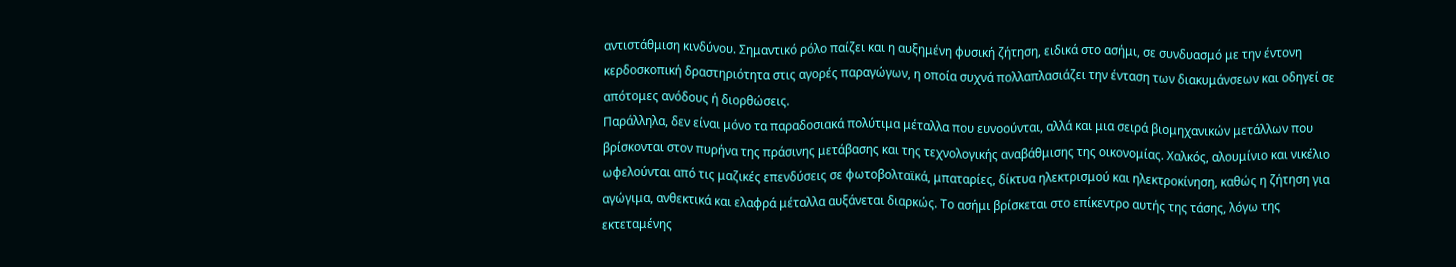αντιστάθμιση κινδύνου. Σημαντικό ρόλο παίζει και η αυξημένη φυσική ζήτηση, ειδικά στο ασήμι, σε συνδυασμό με την έντονη κερδοσκοπική δραστηριότητα στις αγορές παραγώγων, η οποία συχνά πολλαπλασιάζει την ένταση των διακυμάνσεων και οδηγεί σε απότομες ανόδους ή διορθώσεις.
Παράλληλα, δεν είναι μόνο τα παραδοσιακά πολύτιμα μέταλλα που ευνοούνται, αλλά και μια σειρά βιομηχανικών μετάλλων που βρίσκονται στον πυρήνα της πράσινης μετάβασης και της τεχνολογικής αναβάθμισης της οικονομίας. Χαλκός, αλουμίνιο και νικέλιο ωφελούνται από τις μαζικές επενδύσεις σε φωτοβολταϊκά, μπαταρίες, δίκτυα ηλεκτρισμού και ηλεκτροκίνηση, καθώς η ζήτηση για αγώγιμα, ανθεκτικά και ελαφρά μέταλλα αυξάνεται διαρκώς. Το ασήμι βρίσκεται στο επίκεντρο αυτής της τάσης, λόγω της εκτεταμένης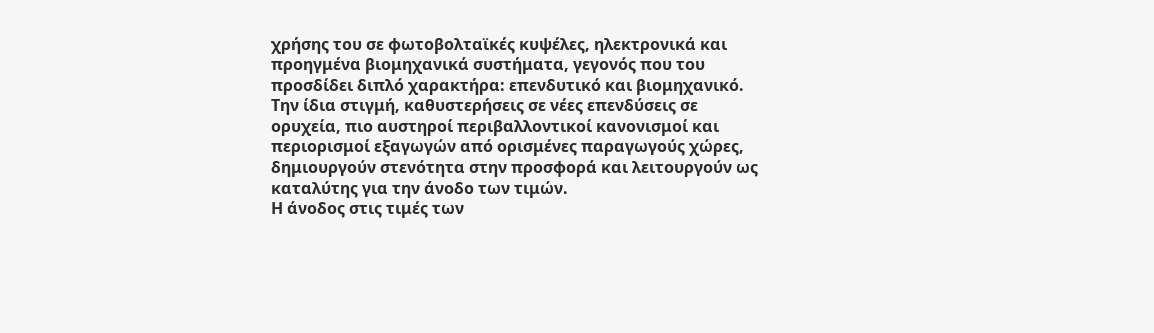χρήσης του σε φωτοβολταϊκές κυψέλες, ηλεκτρονικά και προηγμένα βιομηχανικά συστήματα, γεγονός που του προσδίδει διπλό χαρακτήρα: επενδυτικό και βιομηχανικό. Την ίδια στιγμή, καθυστερήσεις σε νέες επενδύσεις σε ορυχεία, πιο αυστηροί περιβαλλοντικοί κανονισμοί και περιορισμοί εξαγωγών από ορισμένες παραγωγούς χώρες, δημιουργούν στενότητα στην προσφορά και λειτουργούν ως καταλύτης για την άνοδο των τιμών.
Η άνοδος στις τιμές των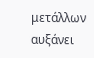μετάλλων αυξάνει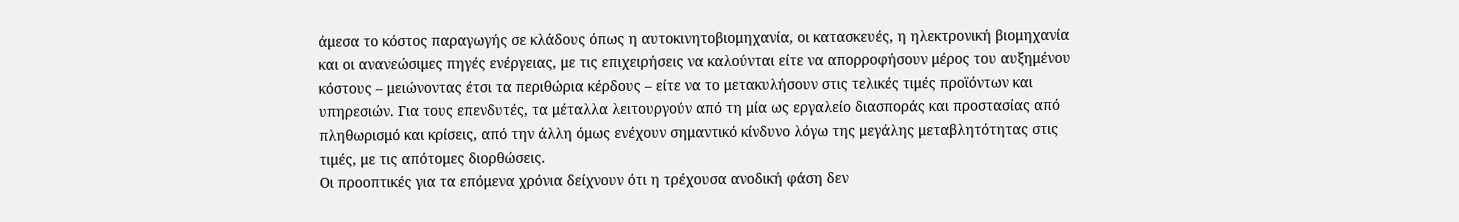άμεσα το κόστος παραγωγής σε κλάδους όπως η αυτοκινητοβιομηχανία, οι κατασκευές, η ηλεκτρονική βιομηχανία και οι ανανεώσιμες πηγές ενέργειας, με τις επιχειρήσεις να καλούνται είτε να απορροφήσουν μέρος του αυξημένου κόστους – μειώνοντας έτσι τα περιθώρια κέρδους – είτε να το μετακυλήσουν στις τελικές τιμές προϊόντων και υπηρεσιών. Για τους επενδυτές, τα μέταλλα λειτουργούν από τη μία ως εργαλείο διασποράς και προστασίας από πληθωρισμό και κρίσεις, από την άλλη όμως ενέχουν σημαντικό κίνδυνο λόγω της μεγάλης μεταβλητότητας στις τιμές, με τις απότομες διορθώσεις.
Οι προοπτικές για τα επόμενα χρόνια δείχνουν ότι η τρέχουσα ανοδική φάση δεν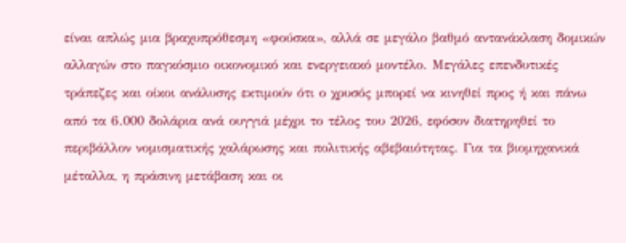είναι απλώς μια βραχυπρόθεσμη «φούσκα», αλλά σε μεγάλο βαθμό αντανάκλαση δομικών αλλαγών στο παγκόσμιο οικονομικό και ενεργειακό μοντέλο. Μεγάλες επενδυτικές τράπεζες και οίκοι ανάλυσης εκτιμούν ότι ο χρυσός μπορεί να κινηθεί προς ή και πάνω από τα 6.000 δολάρια ανά ουγγιά μέχρι το τέλος του 2026, εφόσον διατηρηθεί το περιβάλλον νομισματικής χαλάρωσης και πολιτικής αβεβαιότητας. Για τα βιομηχανικά μέταλλα, η πράσινη μετάβαση και οι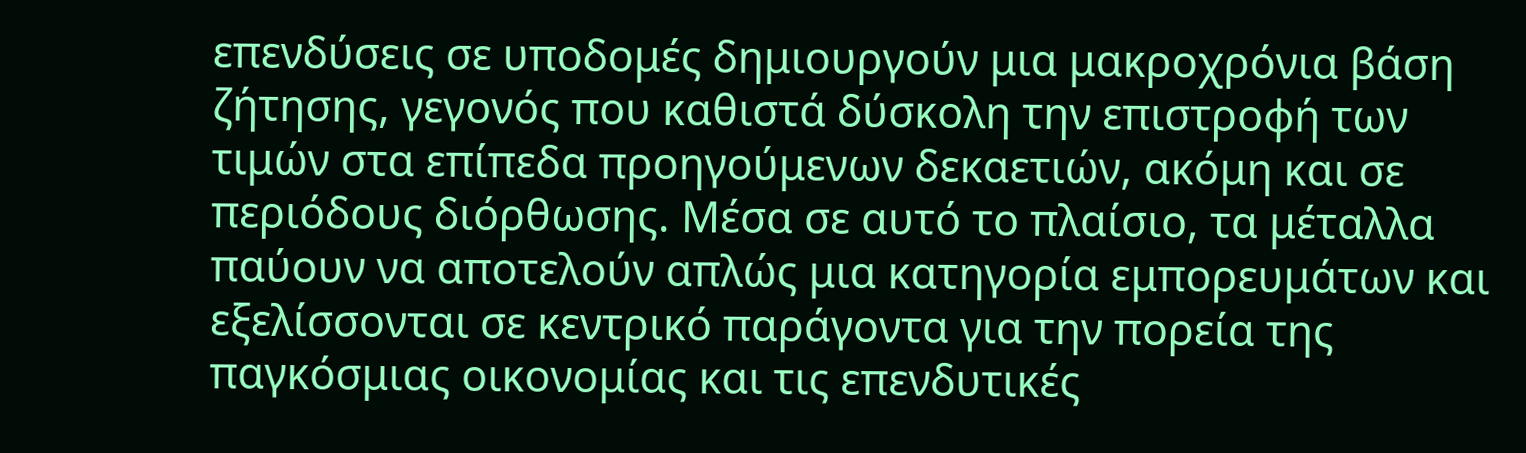επενδύσεις σε υποδομές δημιουργούν μια μακροχρόνια βάση ζήτησης, γεγονός που καθιστά δύσκολη την επιστροφή των τιμών στα επίπεδα προηγούμενων δεκαετιών, ακόμη και σε περιόδους διόρθωσης. Μέσα σε αυτό το πλαίσιο, τα μέταλλα παύουν να αποτελούν απλώς μια κατηγορία εμπορευμάτων και εξελίσσονται σε κεντρικό παράγοντα για την πορεία της παγκόσμιας οικονομίας και τις επενδυτικές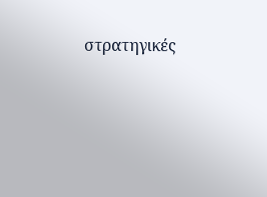στρατηγικές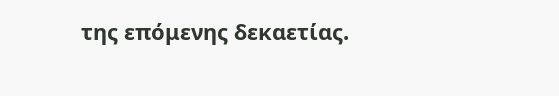της επόμενης δεκαετίας.